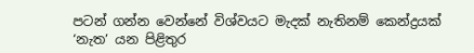පටන් ගන්න වෙන්නේ විශ්වයට මැදක් නැතිනම් කෙන්ද්‍රයක් ‘නැත’ යන පිළිතුර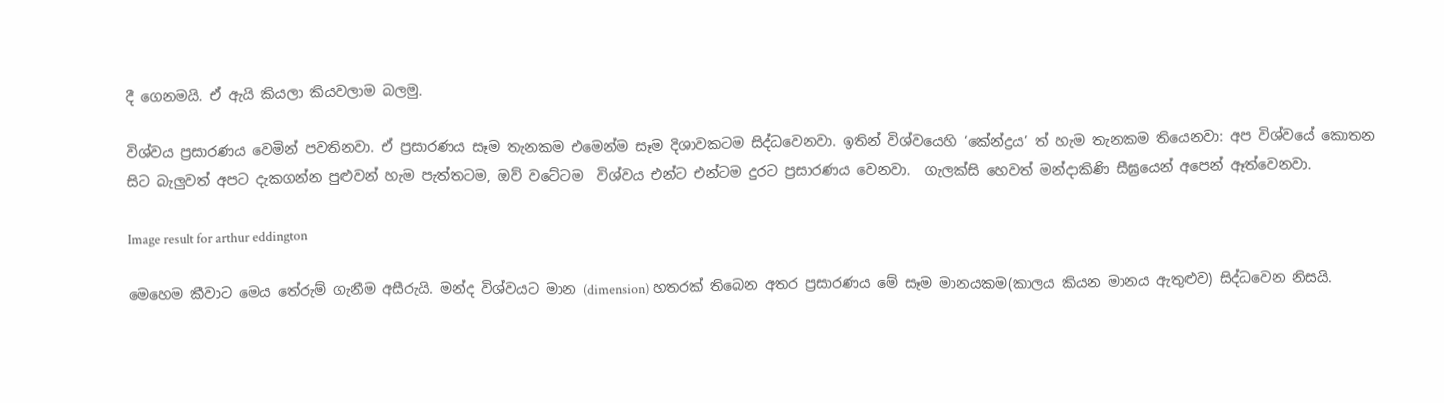දී ගෙනමයි. ඒ ඇයි කියලා කියවලාම බලමු.

විශ්වය ප්‍රසාරණය වෙමින් පවතිනවා. ඒ ප්‍රසාරණය සෑම තැනකම එමෙන්ම සෑම දිශාවකටම සිද්ධවෙනවා. ඉතින් විශ්වයෙහි ‘කේන්ද්‍රය’ ත් හැම තැනකම තියෙනවා: අප විශ්වයේ කොතන සිට බැලුවත් අපට දැකගන්න පුළුවන් හැම පැත්තටම, ඔව් වටේටම  විශ්වය එන්ට එන්ටම දුරට ප්‍රසාරණය වෙනවා.  ගැලක්සි හෙවත් මන්දාකිණි සීඝ්‍රයෙන් අපෙන් ඈත්වෙනවා.

Image result for arthur eddington

මෙහෙම කීවාට මෙය තේරුම් ගැනීම අසීරුයි. මන්ද විශ්වයට මාන (dimension) හතරක් තිබෙන අතර ප්‍රසාරණය මේ සෑම මානයකම(කාලය කියන මානය ඇතුළුව) සිද්ධවෙන නිසයි.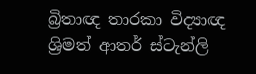බ්‍රිතාඥ තාරකා විද්‍යාඥ ශ්‍රිමත් ආතර් ස්ටැන්ලි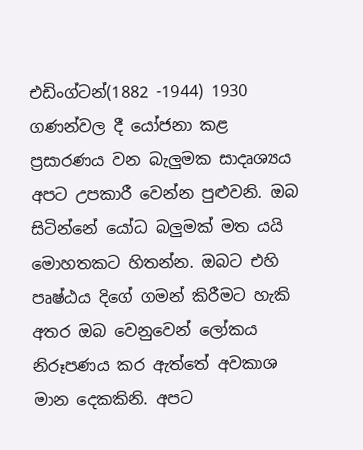එඩිංග්ටන්(1882 -1944) 1930 ගණන්වල දී යෝජනා කළ ප්‍රසාරණය වන බැලුමක සාදෘශ්‍යය අපට උපකාරී වෙන්න පුළුවනි. ඔබ සිටින්නේ යෝධ බලුමක් මත යයි මොහතකට හිතන්න. ඔබට එහි පෘෂ්ඨය දිගේ ගමන් කිරීමට හැකි අතර ඔබ වෙනුවෙන් ලෝකය නිරූපණය කර ඇත්තේ අවකාශ මාන දෙකකිනි. අපට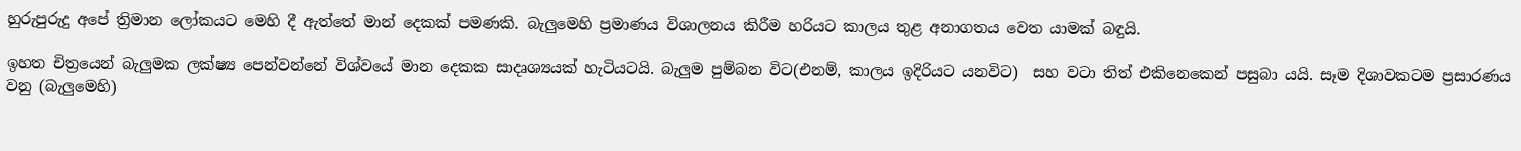හුරුපුරුදු අපේ ත්‍රිමාන ලෝකයට මෙහි දී ඇත්තේ මාන් දෙකක් පමණකි. බැලුමෙහි ප්‍රමාණය විශාලනය කිරීම හරියට කාලය තුළ අනාගතය වෙත යාමක් බඳුයි.

ඉහත චිත්‍රයෙන් බැලුමක ලක්ෂ්‍ය පෙන්වන්නේ විශ්වයේ මාන දෙකක සාදෘශ්‍යයක් හැටියටයි. බැලුම පුම්බන විට(එනම්, කාලය ඉදිරියට යනවිට)  සහ වටා තිත් එකිනෙකෙන් පසුබා යයි. සෑම දිශාවකටම ප්‍රසාරණය වනු (බැලුමෙහි)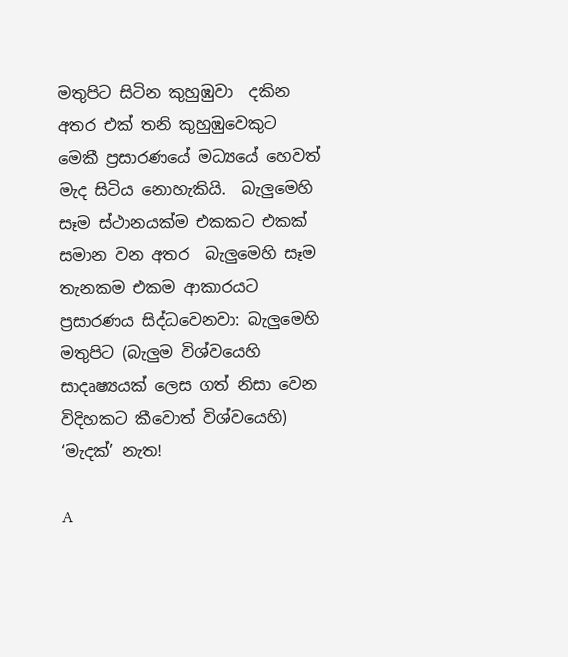මතුපිට සිටින කුහුඹුවා  දකින අතර එක් තනි කුහුඹුවෙකුට මෙකී ප්‍රසාරණයේ මධ්‍යයේ හෙවත් මැද සිටිය නොහැකියි.  බැලුමෙහි සෑම ස්ථානයක්ම එකකට එකක් සමාන වන අතර  බැලුමෙහි සෑම තැනකම එකම ආකාරයට ප්‍රසාරණය සිද්ධවෙනවා: බැලුමෙහි මතුපිට (බැලුම විශ්වයෙහි සාදෘෂ්‍යයක් ලෙස ගත් නිසා වෙන විදිහකට කීවොත් විශ්වයෙහි) ‘මැදක්’ නැත!

A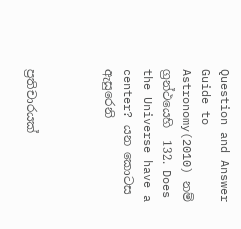Question and Answer Guide to Astronomy(2010) නම් ග්‍රන්ථයෙහි  132. Does the Universe have a center? යන කොටස ඇසුරෙනි



ප්‍රතිචාරයක්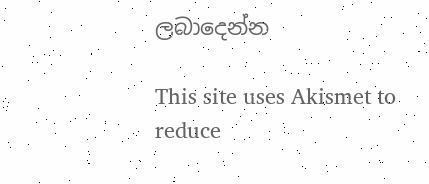ලබාදෙන්න

This site uses Akismet to reduce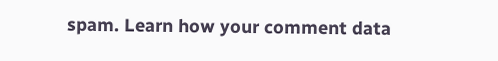spam. Learn how your comment data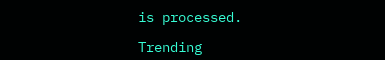is processed.

Trending